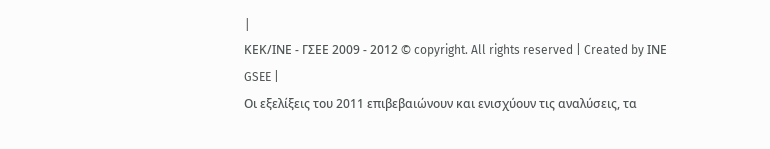|
ΚΕΚ/ΙΝΕ - ΓΣΕΕ 2009 - 2012 © copyright. All rights reserved | Created by ΙΝΕ GSEE |
Οι εξελίξεις του 2011 επιβεβαιώνουν και ενισχύουν τις αναλύσεις, τα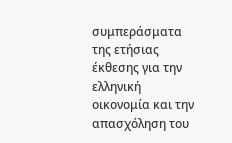συμπεράσματα της ετήσιας έκθεσης για την ελληνική οικονομία και την απασχόληση του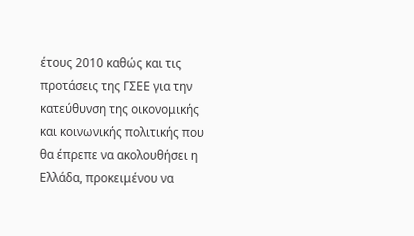έτους 2010 καθώς και τις προτάσεις της ΓΣΕΕ για την κατεύθυνση της οικονομικής και κοινωνικής πολιτικής που θα έπρεπε να ακολουθήσει η Ελλάδα, προκειμένου να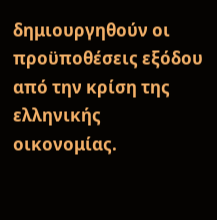δημιουργηθούν οι προϋποθέσεις εξόδου από την κρίση της ελληνικής οικονομίας.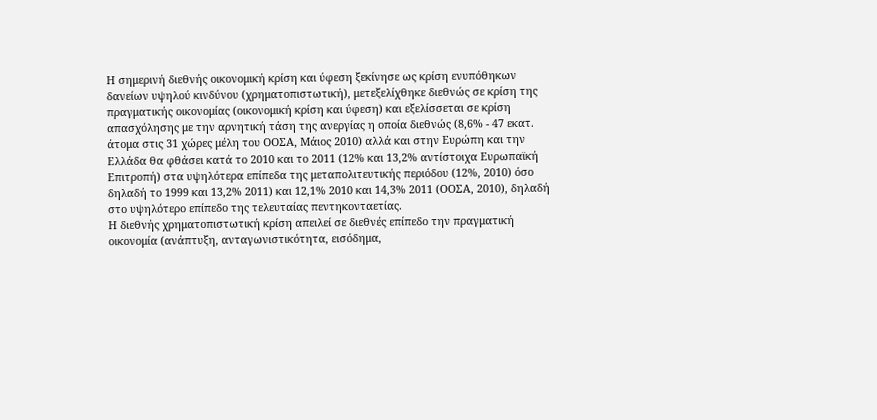Η σημερινή διεθνής οικονομική κρίση και ύφεση ξεκίνησε ως κρίση ενυπόθηκων δανείων υψηλού κινδύνου (χρηματοπιστωτική), μετεξελίχθηκε διεθνώς σε κρίση της πραγματικής οικονομίας (οικονομική κρίση και ύφεση) και εξελίσσεται σε κρίση απασχόλησης με την αρνητική τάση της ανεργίας η οποία διεθνώς (8,6% - 47 εκατ. άτομα στις 31 χώρες μέλη του ΟΟΣΑ, Μάιος 2010) αλλά και στην Ευρώπη και την Ελλάδα θα φθάσει κατά το 2010 και το 2011 (12% και 13,2% αντίστοιχα Ευρωπαϊκή Επιτροπή) στα υψηλότερα επίπεδα της μεταπολιτευτικής περιόδου (12%, 2010) όσο δηλαδή το 1999 και 13,2% 2011) και 12,1% 2010 και 14,3% 2011 (ΟΟΣΑ, 2010), δηλαδή στο υψηλότερο επίπεδο της τελευταίας πεντηκονταετίας.
Η διεθνής χρηματοπιστωτική κρίση απειλεί σε διεθνές επίπεδο την πραγματική οικονομία (ανάπτυξη, ανταγωνιστικότητα, εισόδημα,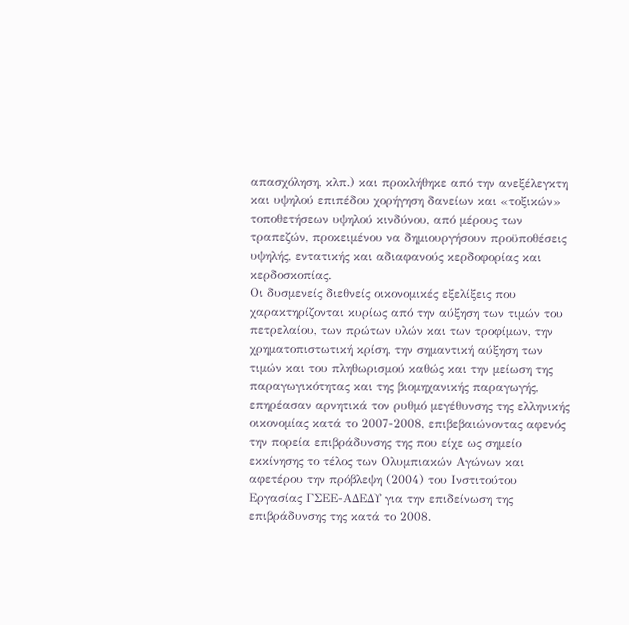απασχόληση, κλπ.) και προκλήθηκε από την ανεξέλεγκτη και υψηλού επιπέδου χορήγηση δανείων και «τοξικών» τοποθετήσεων υψηλού κινδύνου, από μέρους των τραπεζών, προκειμένου να δημιουργήσουν προϋποθέσεις υψηλής, εντατικής και αδιαφανούς κερδοφορίας και κερδοσκοπίας.
Οι δυσμενείς διεθνείς οικονομικές εξελίξεις που χαρακτηρίζονται κυρίως από την αύξηση των τιμών του πετρελαίου, των πρώτων υλών και των τροφίμων, την χρηματοπιστωτική κρίση, την σημαντική αύξηση των τιμών και του πληθωρισμού καθώς και την μείωση της παραγωγικότητας και της βιομηχανικής παραγωγής, επηρέασαν αρνητικά τον ρυθμό μεγέθυνσης της ελληνικής οικονομίας κατά το 2007-2008, επιβεβαιώνοντας αφενός την πορεία επιβράδυνσης της που είχε ως σημείο εκκίνησης το τέλος των Ολυμπιακών Αγώνων και αφετέρου την πρόβλεψη (2004) του Ινστιτούτου Εργασίας ΓΣΕΕ-ΑΔΕΔΥ για την επιδείνωση της επιβράδυνσης της κατά το 2008.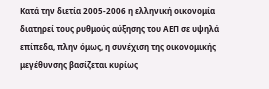Κατά την διετία 2005-2006 η ελληνική οικονομία διατηρεί τους ρυθμούς αύξησης του ΑΕΠ σε υψηλά επίπεδα, πλην όμως, η συνέχιση της οικονομικής μεγέθυνσης βασίζεται κυρίως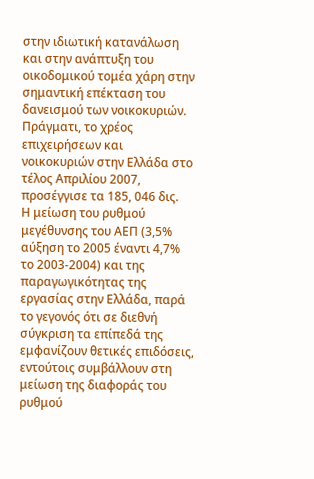στην ιδιωτική κατανάλωση και στην ανάπτυξη του οικοδομικού τομέα χάρη στην σημαντική επέκταση του δανεισμού των νοικοκυριών. Πράγματι, το χρέος επιχειρήσεων και νοικοκυριών στην Ελλάδα στο τέλος Απριλίου 2007, προσέγγισε τα 185, 046 δις.
Η μείωση του ρυθμού μεγέθυνσης του ΑΕΠ (3,5% αύξηση το 2005 έναντι 4,7% το 2003-2004) και της παραγωγικότητας της εργασίας στην Ελλάδα, παρά το γεγονός ότι σε διεθνή σύγκριση τα επίπεδά της εμφανίζουν θετικές επιδόσεις, εντούτοις συμβάλλουν στη μείωση της διαφοράς του ρυθμού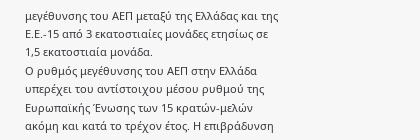μεγέθυνσης του ΑΕΠ μεταξύ της Ελλάδας και της Ε.Ε.-15 από 3 εκατοστιαίες μονάδες ετησίως σε 1,5 εκατοστιαία μονάδα.
Ο ρυθμός μεγέθυνσης του ΑΕΠ στην Ελλάδα υπερέχει του αντίστοιχου μέσου ρυθμού της Ευρωπαϊκής Ένωσης των 15 κρατών-μελών ακόμη και κατά το τρέχον έτος. Η επιβράδυνση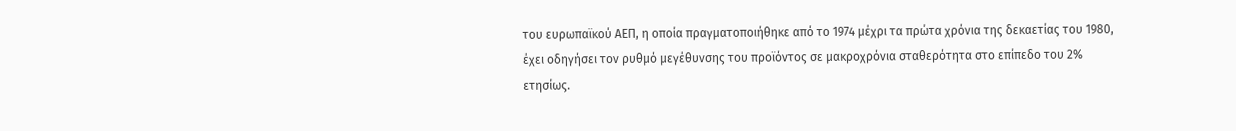του ευρωπαϊκού ΑΕΠ, η οποία πραγματοποιήθηκε από το 1974 μέχρι τα πρώτα χρόνια της δεκαετίας του 1980, έχει οδηγήσει τον ρυθμό μεγέθυνσης του προϊόντος σε μακροχρόνια σταθερότητα στο επίπεδο του 2% ετησίως.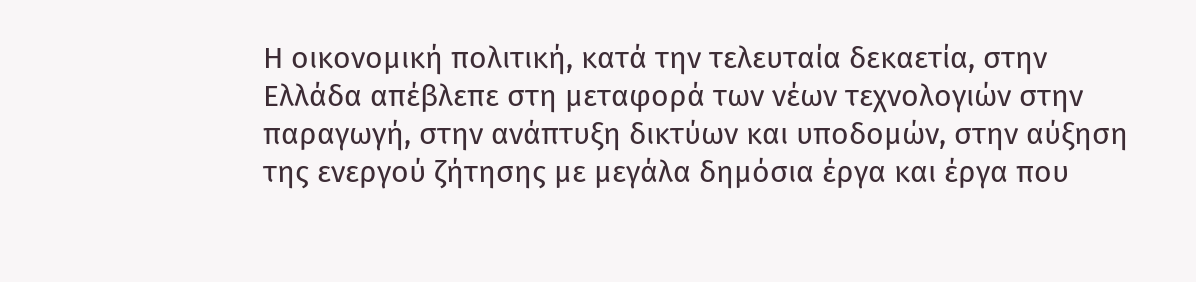Η οικονομική πολιτική, κατά την τελευταία δεκαετία, στην Ελλάδα απέβλεπε στη μεταφορά των νέων τεχνολογιών στην παραγωγή, στην ανάπτυξη δικτύων και υποδομών, στην αύξηση της ενεργού ζήτησης με μεγάλα δημόσια έργα και έργα που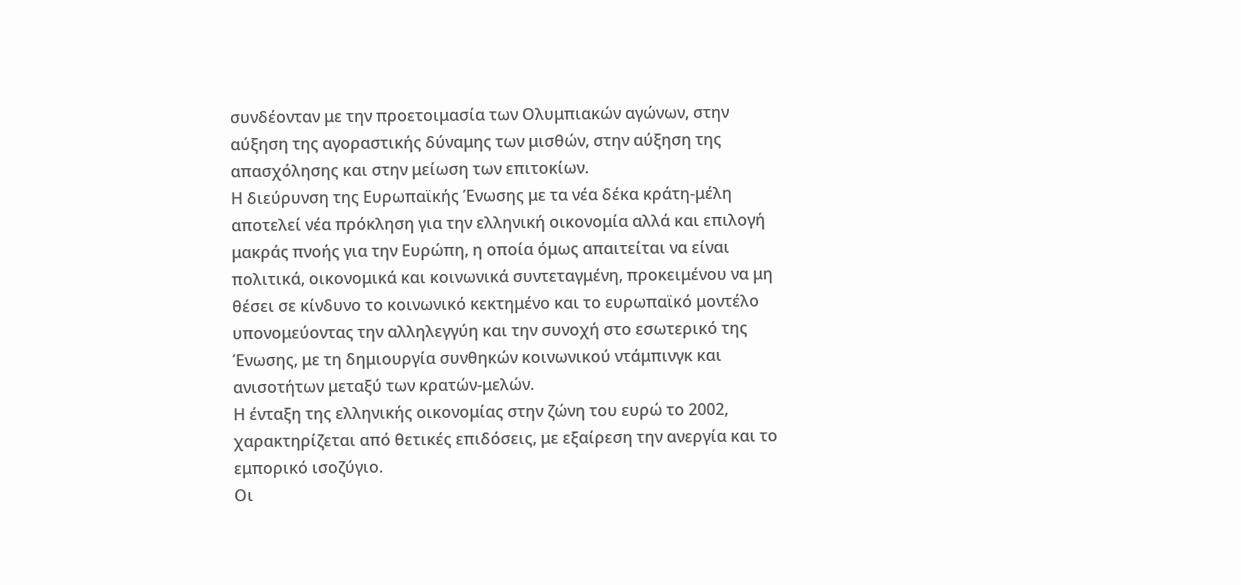συνδέονταν με την προετοιμασία των Ολυμπιακών αγώνων, στην αύξηση της αγοραστικής δύναμης των μισθών, στην αύξηση της απασχόλησης και στην μείωση των επιτοκίων.
Η διεύρυνση της Ευρωπαϊκής Ένωσης με τα νέα δέκα κράτη-μέλη αποτελεί νέα πρόκληση για την ελληνική οικονομία αλλά και επιλογή μακράς πνοής για την Ευρώπη, η οποία όμως απαιτείται να είναι πολιτικά, οικονομικά και κοινωνικά συντεταγμένη, προκειμένου να μη θέσει σε κίνδυνο το κοινωνικό κεκτημένο και το ευρωπαϊκό μοντέλο υπονομεύοντας την αλληλεγγύη και την συνοχή στο εσωτερικό της Ένωσης, με τη δημιουργία συνθηκών κοινωνικού ντάμπινγκ και ανισοτήτων μεταξύ των κρατών-μελών.
Η ένταξη της ελληνικής οικονομίας στην ζώνη του ευρώ το 2002, χαρακτηρίζεται από θετικές επιδόσεις, με εξαίρεση την ανεργία και το εμπορικό ισοζύγιο.
Οι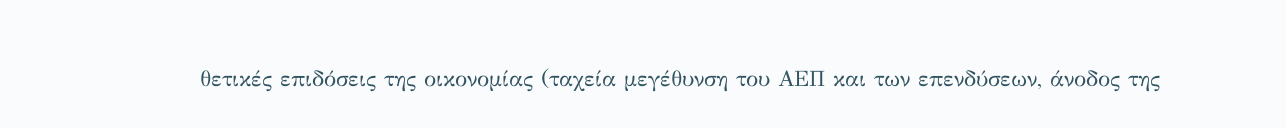θετικές επιδόσεις της οικονομίας (ταχεία μεγέθυνση του ΑΕΠ και των επενδύσεων, άνοδος της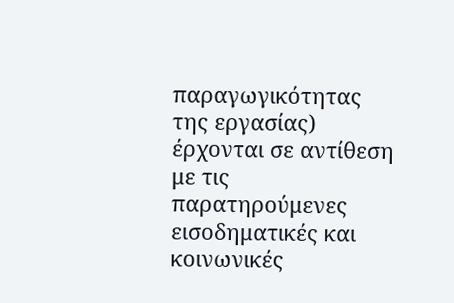παραγωγικότητας της εργασίας) έρχονται σε αντίθεση με τις παρατηρούμενες εισοδηματικές και κοινωνικές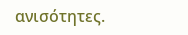ανισότητες.